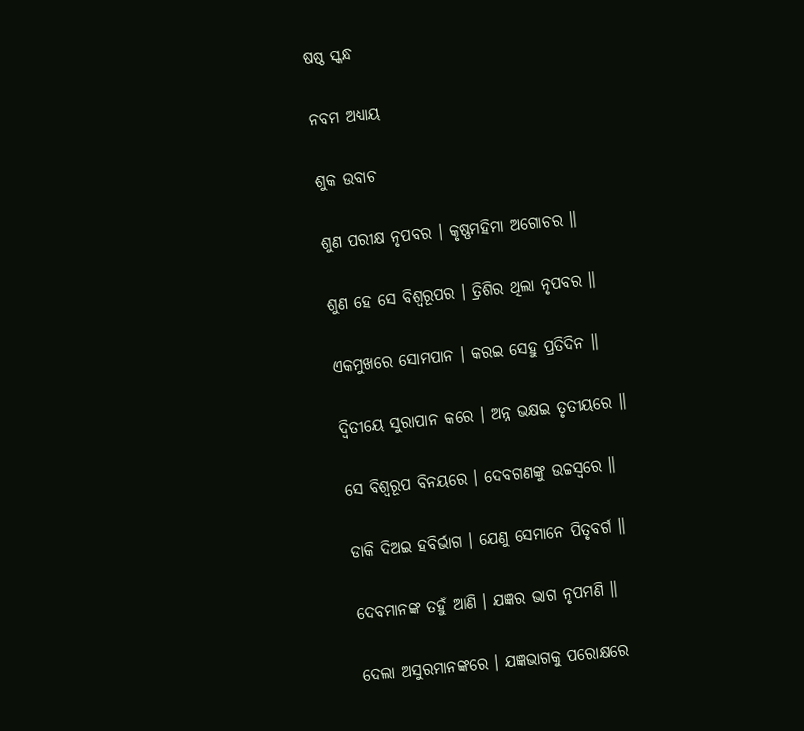ଷଷ୍ଠ ସ୍କନ୍ଧ

ନବମ ଅଧ୍ୟାୟ

ଶୁକ ଉବାଚ

ଶୁଣ ପରୀକ୍ଷ ନୃପବର । କୃଷ୍ଣମହିମା ଅଗୋଚର ॥

ଶୁଣ ହେ ସେ ବିଶ୍ୱରୂପର । ତ୍ରିଶିର ଥିଲା ନୃପବର ॥

ଏକମୁଖରେ ସୋମପାନ । କରଇ ସେହୁ ପ୍ରତିଦିନ ॥

ଦ୍ୱିତୀୟେ ସୁରାପାନ କରେ । ଅନ୍ନ ଭକ୍ଷଇ ତୃତୀୟରେ ॥

ସେ ବିଶ୍ୱରୂପ ବିନୟରେ । ଦେବଗଣଙ୍କୁ ଉଚ୍ଚସ୍ୱରେ ॥

ଡାକି ଦିଅଇ ହବିର୍ଭାଗ । ଯେଣୁ ସେମାନେ ପିତୃବର୍ଗ ॥

ଦେବମାନଙ୍କ ତହୁଁ ଆଣି । ଯଜ୍ଞର ଭାଗ ନୃପମଣି ॥

ଦେଲା ଅସୁରମାନଙ୍କରେ । ଯଜ୍ଞଭାଗକୁ ପରୋକ୍ଷରେ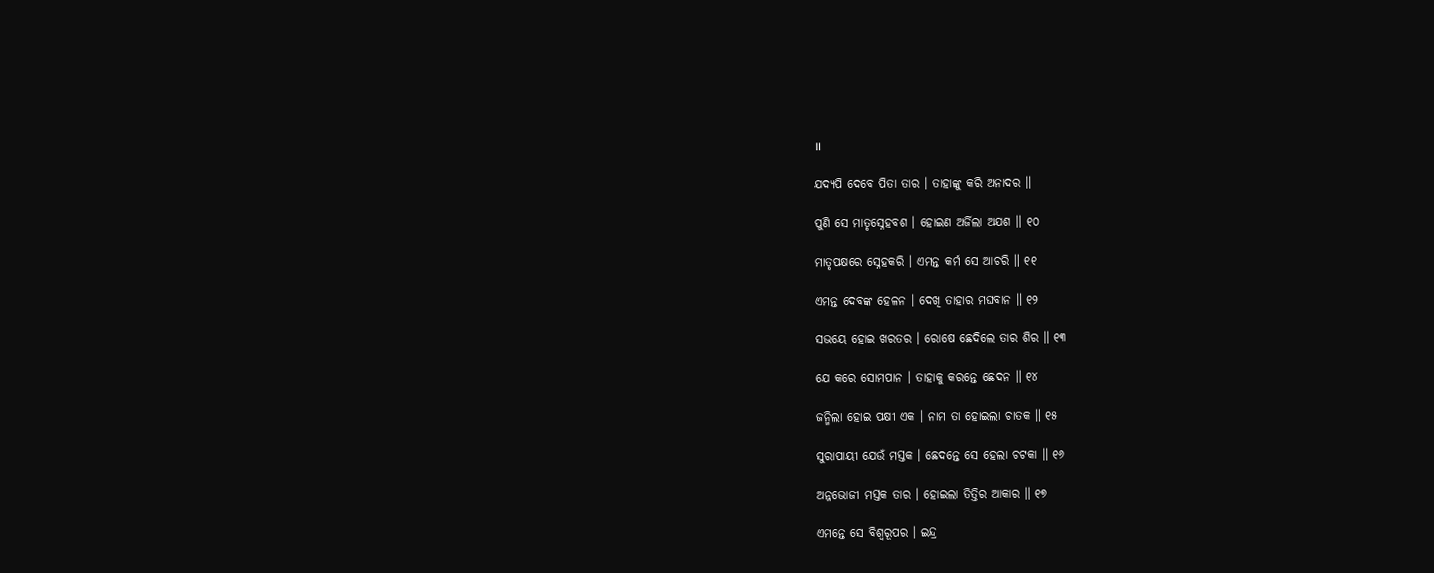॥

ଯଦ୍ୟପି ଦେବେ ପିତା ତାର । ତାହାଙ୍କୁ କରି ଅନାଦର ॥

ପୁଣି ସେ ମାତୃସ୍ନେହବଶ । ହୋଇଣ ଅର୍ଜିଲା ଅଯଶ ॥ ୧୦

ମାତୃପକ୍ଷରେ ସ୍ନେହକରି । ଏମନ୍ତ କର୍ମ ସେ ଆଚରି ॥ ୧୧

ଏମନ୍ତ ଦେବଙ୍କ ହେଳନ । ଦେଖି ତାହାର ମଘବାନ ॥ ୧୨

ସଭୟେ ହୋଇ ଖରତର । ରୋଷେ ଛେଦିଲେ ତାର ଶିର ॥ ୧୩

ଯେ କରେ ସୋମପାନ । ତାହାକୁ କରନ୍ତେ ଛେଦନ ॥ ୧୪

ଜନ୍ମିଲା ହୋଇ ପକ୍ଷୀ ଏକ । ନାମ ତା ହୋଇଲା ଚାତକ ॥ ୧୫

ସୁରାପାୟୀ ଯେଉଁ ମସ୍ତକ । ଛେଦନ୍ତେ ସେ ହେଲା ଚଟକା ॥ ୧୬

ଅନ୍ନଭୋଜୀ ମସ୍ତକ ତାର । ହୋଇଲା ତିତ୍ତିର ଆକାର ॥ ୧୭

ଏମନ୍ତେ ସେ ବିଶ୍ୱରୂପର । ଇନ୍ଦ୍ର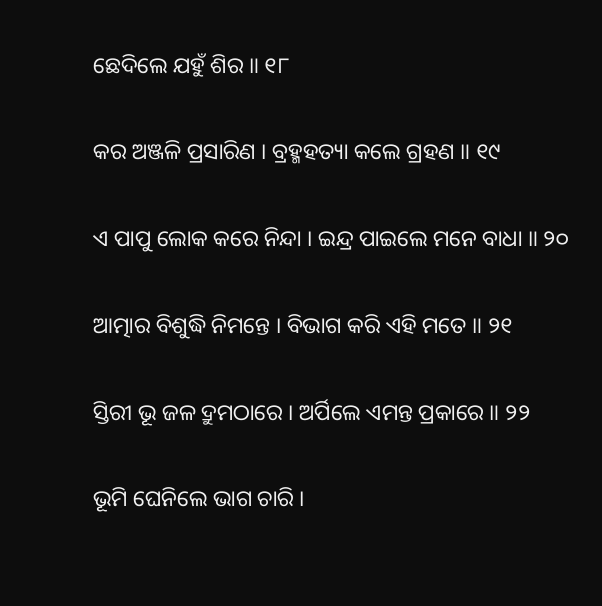ଛେଦିଲେ ଯହୁଁ ଶିର ॥ ୧୮

କର ଅଞ୍ଜଳି ପ୍ରସାରିଣ । ବ୍ରହ୍ମହତ୍ୟା କଲେ ଗ୍ରହଣ ॥ ୧୯

ଏ ପାପୁ ଲୋକ କରେ ନିନ୍ଦା । ଇନ୍ଦ୍ର ପାଇଲେ ମନେ ବାଧା ॥ ୨୦

ଆତ୍ମାର ବିଶୁଦ୍ଧି ନିମନ୍ତେ । ବିଭାଗ କରି ଏହି ମତେ ॥ ୨୧

ସ୍ତିରୀ ଭୂ ଜଳ ଦ୍ରୁମଠାରେ । ଅର୍ପିଲେ ଏମନ୍ତ ପ୍ରକାରେ ॥ ୨୨

ଭୂମି ଘେନିଲେ ଭାଗ ଚାରି ।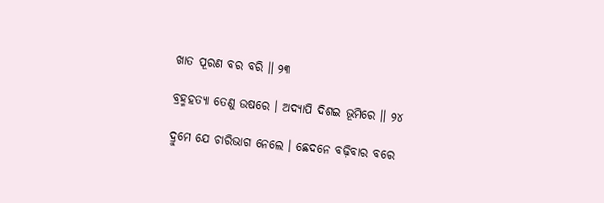ଖାତ ପୂରଣ ବର ବରି ॥ ୨୩

ବ୍ରହ୍ମହତ୍ୟା ତେଣୁ ଉଷରେ । ଅଦ୍ୟାପି ଦିଶଇ ଭୂମିରେ ॥ ୨୪

ଦ୍ରୁମେ ଯେ ଚାରିଭାଗ ନେଲେ । ଛେଦନେ ବଢ଼ିବାର ବରେ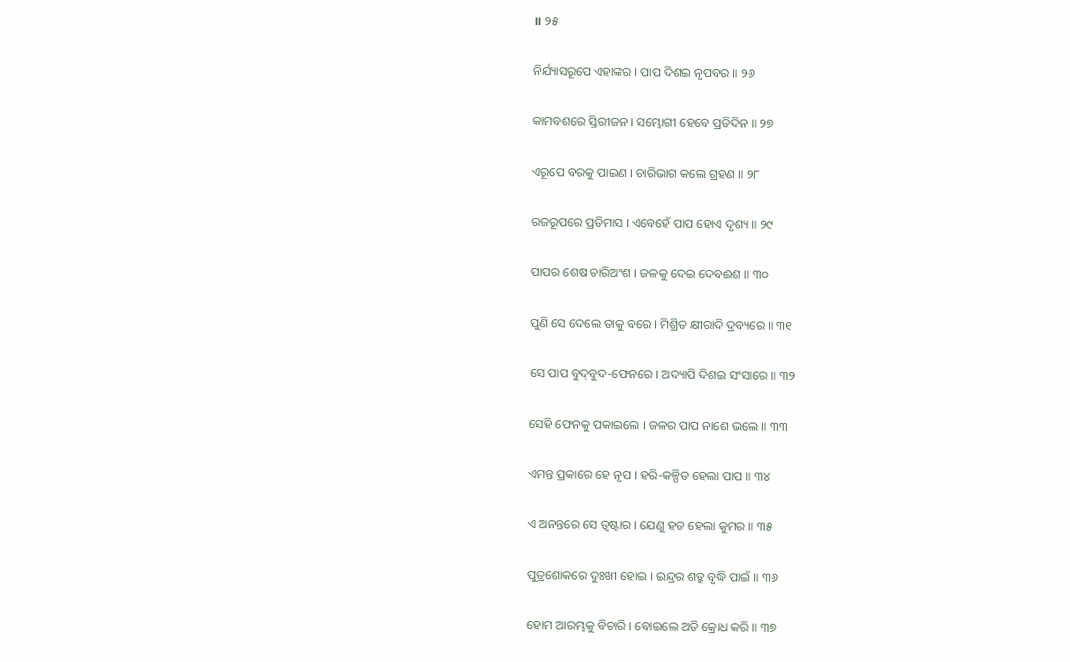॥ ୨୫

ନିର୍ଯ୍ୟାସରୂପେ ଏହାଙ୍କର । ପାପ ଦିଶଇ ନୃପବର ॥ ୨୬

କାମବଶରେ ସ୍ତିରୀଜନ । ସମ୍ଭୋଗୀ ହେବେ ପ୍ରତିଦିନ ॥ ୨୭

ଏରୂପେ ବରକୁ ପାଇଣ । ଚାରିଭାଗ କଲେ ଗ୍ରହଣ ॥ ୨୮

ରଜରୂପରେ ପ୍ରତିମାସ । ଏବେହେଁ ପାପ ହୋଏ ଦୃଶ୍ୟ ॥ ୨୯

ପାପର ଶେଷ ଚାରିଅଂଶ । ଜଳକୁ ଦେଇ ଦେବଈଶ ॥ ୩୦

ପୁଣି ସେ ଦେଲେ ତାକୁ ବରେ । ମିଶ୍ରିତ କ୍ଷୀରାଦି ଦ୍ରବ୍ୟରେ ॥ ୩୧

ସେ ପାପ ବୁଦ୍‌ବୁଦ-ଫେନରେ । ଅଦ୍ୟାପି ଦିଶଇ ସଂସାରେ ॥ ୩୨

ସେହି ଫେନକୁ ପକାଇଲେ । ଜଳର ପାପ ନାଶେ ଭଲେ ॥ ୩୩

ଏମନ୍ତ ପ୍ରକାରେ ହେ ନୃପ । ହରି-କଳ୍ପିତ ହେଲା ପାପ ॥ ୩୪

ଏ ଅନନ୍ତରେ ସେ ତ୍ୱଷ୍ଟାର । ଯେଣୁ ହତ ହେଲା କୁମର ॥ ୩୫

ପୁତ୍ରଶୋକରେ ଦୁଃଖୀ ହୋଇ । ଇନ୍ଦ୍ରର ଶତ୍ରୁ ବୃଦ୍ଧି ପାଇଁ ॥ ୩୬

ହୋମ ଆରମ୍ଭକୁ ବିଚାରି । ବୋଇଲେ ଅତି କ୍ରୋଧ କରି ॥ ୩୭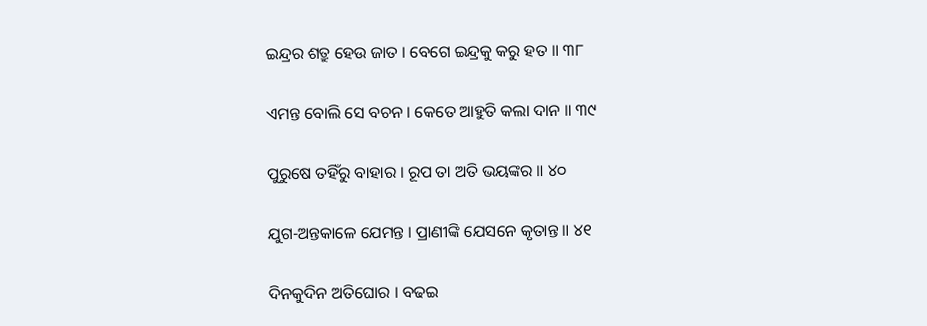ଇନ୍ଦ୍ରର ଶତ୍ରୁ ହେଉ ଜାତ । ବେଗେ ଇନ୍ଦ୍ରକୁ କରୁ ହତ ॥ ୩୮

ଏମନ୍ତ ବୋଲି ସେ ବଚନ । କେତେ ଆହୁତି କଲା ଦାନ ॥ ୩୯

ପୁରୁଷେ ତହିଁରୁ ବାହାର । ରୂପ ତା ଅତି ଭୟଙ୍କର ॥ ୪୦

ଯୁଗ-ଅନ୍ତକାଳେ ଯେମନ୍ତ । ପ୍ରାଣୀଙ୍କି ଯେସନେ କୃତାନ୍ତ ॥ ୪୧

ଦିନକୁଦିନ ଅତିଘୋର । ବଢଇ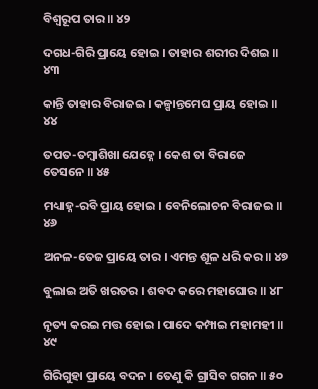ବିଶ୍ୱରୂପ ତାର ॥ ୪୨

ଦଗଧ-ଗିରି ପ୍ରାୟେ ହୋଇ । ତାହାର ଶରୀର ଦିଶଇ ॥ ୪୩

କାନ୍ତି ତାହାର ବିରାଜଇ । କଳ୍ପାନ୍ତମେଘ ପ୍ରାୟ ହୋଇ ॥ ୪୪

ତପତ-ତମ୍ବାଶିଖା ଯେହ୍ନେ । କେଶ ତା ବିରାଜେ ତେସନେ ॥ ୪୫

ମଧ୍ୟାହ୍ନ-ରବି ପ୍ରାୟ ହୋଇ । ବେନିଲୋଚନ ବିରାଜଇ ॥ ୪୬

ଅନଳ-ତେଜ ପ୍ରାୟେ ତାର । ଏମନ୍ତ ଶୂଳ ଧରି କର ॥ ୪୭

ବୁଲାଇ ଅତି ଖରତର । ଶବଦ କରେ ମହାଘୋର ॥ ୪୮

ନୃତ୍ୟ କରଇ ମତ୍ତ ହୋଇ । ପାଦେ କମ୍ପାଇ ମହାମହୀ ॥ ୪୯

ଗିରିଗୁହା ପ୍ରାୟେ ବଦନ । ତେଣୁ କି ଗ୍ରାସିବ ଗଗନ ॥ ୫୦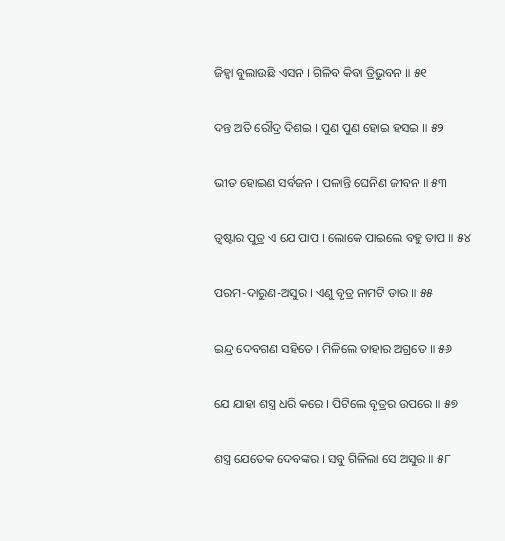ଜିହ୍ୱା ବୁଲାଉଛି ଏସନ । ଗିଳିବ କିବା ତ୍ରିଭୁବନ ॥ ୫୧

ଦନ୍ତ ଅତି ରୌଦ୍ର ଦିଶଇ । ପୁଣ ପୁଣ ହୋଇ ହସଇ ॥ ୫୨

ଭୀତ ହୋଇଣ ସର୍ବଜନ । ପଳାନ୍ତି ଘେନିଣ ଜୀବନ ॥ ୫୩

ତ୍ୱଷ୍ଟାର ପୁତ୍ର ଏ ଯେ ପାପ । ଲୋକେ ପାଇଲେ ବହୁ ତାପ ॥ ୫୪

ପରମ-ଦାରୁଣ-ଅସୁର । ଏଣୁ ବୃତ୍ର ନାମଟି ତାର ॥ ୫୫

ଇନ୍ଦ୍ର ଦେବଗଣ ସହିତେ । ମିଳିଲେ ତାହାର ଅଗ୍ରତେ ॥ ୫୬

ଯେ ଯାହା ଶସ୍ତ୍ର ଧରି କରେ । ପିଟିଲେ ବୃତ୍ରର ଉପରେ ॥ ୫୭

ଶସ୍ତ୍ର ଯେତେକ ଦେବଙ୍କର । ସବୁ ଗିଳିଲା ସେ ଅସୁର ॥ ୫୮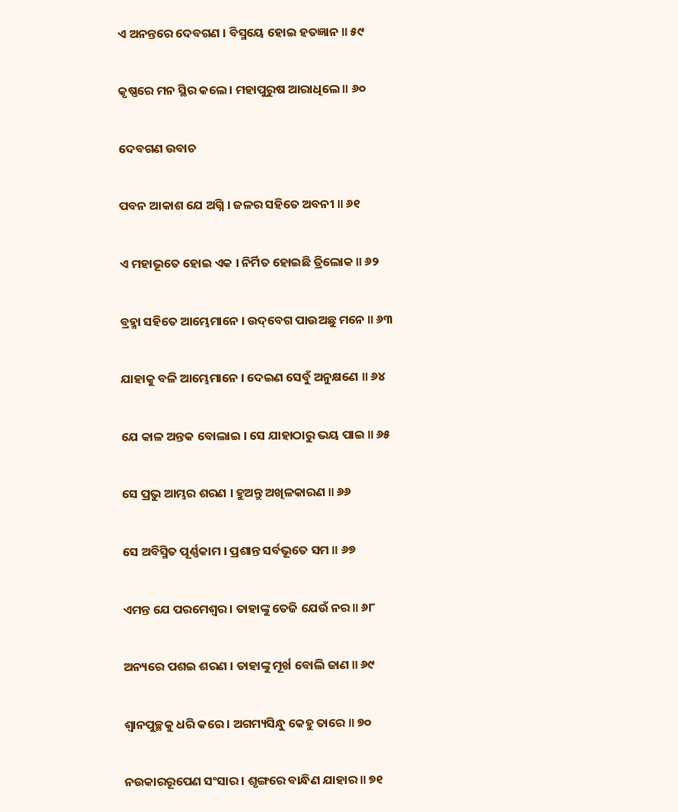ଏ ଅନନ୍ତରେ ଦେବଗଣ । ବିସ୍ମୟେ ହୋଇ ହତଜ୍ଞାନ ॥ ୫୯

କୃଷ୍ଣରେ ମନ ସ୍ଥିର କଲେ । ମହାପୁରୁଷ ଆରାଧିଲେ ॥ ୬୦

ଦେବଗଣ ଉବାଚ

ପବନ ଆକାଶ ଯେ ଅଗ୍ନି । ଜଳର ସହିତେ ଅବନୀ ॥ ୬୧

ଏ ମହାଭୂତେ ହୋଇ ଏକ । ନିର୍ମିତ ହୋଇଛି ତ୍ରିଲୋକ ॥ ୬୨

ବ୍ରହ୍ମା ସହିତେ ଆମ୍ଭେମାନେ । ଉଦ୍‌ବେଗ ପାଉଅଛୁ ମନେ ॥ ୬୩

ଯାହାକୁ ବଳି ଆମ୍ଭେମାନେ । ଦେଇଣ ସେବୁଁ ଅନୁକ୍ଷଣେ ॥ ୬୪

ଯେ କାଳ ଅନ୍ତକ ବୋଲାଇ । ସେ ଯାହାଠାରୁ ଭୟ ପାଇ ॥ ୬୫

ସେ ପ୍ରଭୁ ଆମ୍ଭର ଶରଣ । ହୁଅନ୍ତୁ ଅଖିଳକାରଣ ॥ ୬୬

ସେ ଅବିସ୍ମିତ ପୂର୍ଣ୍ଣକାମ । ପ୍ରଶାନ୍ତ ସର୍ବଭୂତେ ସମ ॥ ୬୭

ଏମନ୍ତ ଯେ ପରମେଶ୍ୱର । ତାହାଙ୍କୁ ତେଜି ଯେଉଁ ନର ॥ ୬୮

ଅନ୍ୟରେ ପଶଇ ଶରଣ । ତାହାଙ୍କୁ ମୂର୍ଖ ବୋଲି ଜାଣ ॥ ୬୯

ଶ୍ୱାନପୁଚ୍ଛକୁ ଧରି କରେ । ଅଗମ୍ୟସିନ୍ଧୁ କେହୁ ତାରେ ॥ ୭୦

ନଉକାରରୂପେଣ ସଂସାର । ଶୃଙ୍ଗରେ ବାନ୍ଧିଣ ଯାହାର ॥ ୭୧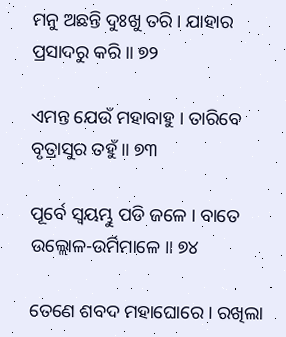ମନୁ ଅଛନ୍ତି ଦୁଃଖୁ ତରି । ଯାହାର ପ୍ରସାଦରୁ କରି ॥ ୭୨

ଏମନ୍ତ ଯେଉଁ ମହାବାହୁ । ତାରିବେ ବୃତ୍ରାସୁର ତହୁଁ ॥ ୭୩

ପୂର୍ବେ ସ୍ୱୟମ୍ଭୁ ପଡି ଜଳେ । ବାତେ ଉଲ୍ଲୋଳ-ଉର୍ମିମାଳେ ॥ ୭୪

ତେଣେ ଶବଦ ମହାଘୋରେ । ରଖିଲା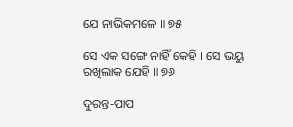ଯେ ନାଭିକମଳେ ॥ ୭୫

ସେ ଏକ ସଙ୍ଗେ ନାହିଁ କେହି । ସେ ଭୟୁ ରଖିଲାକ ଯେହି ॥ ୭୬

ଦୁରନ୍ତ-ପାପ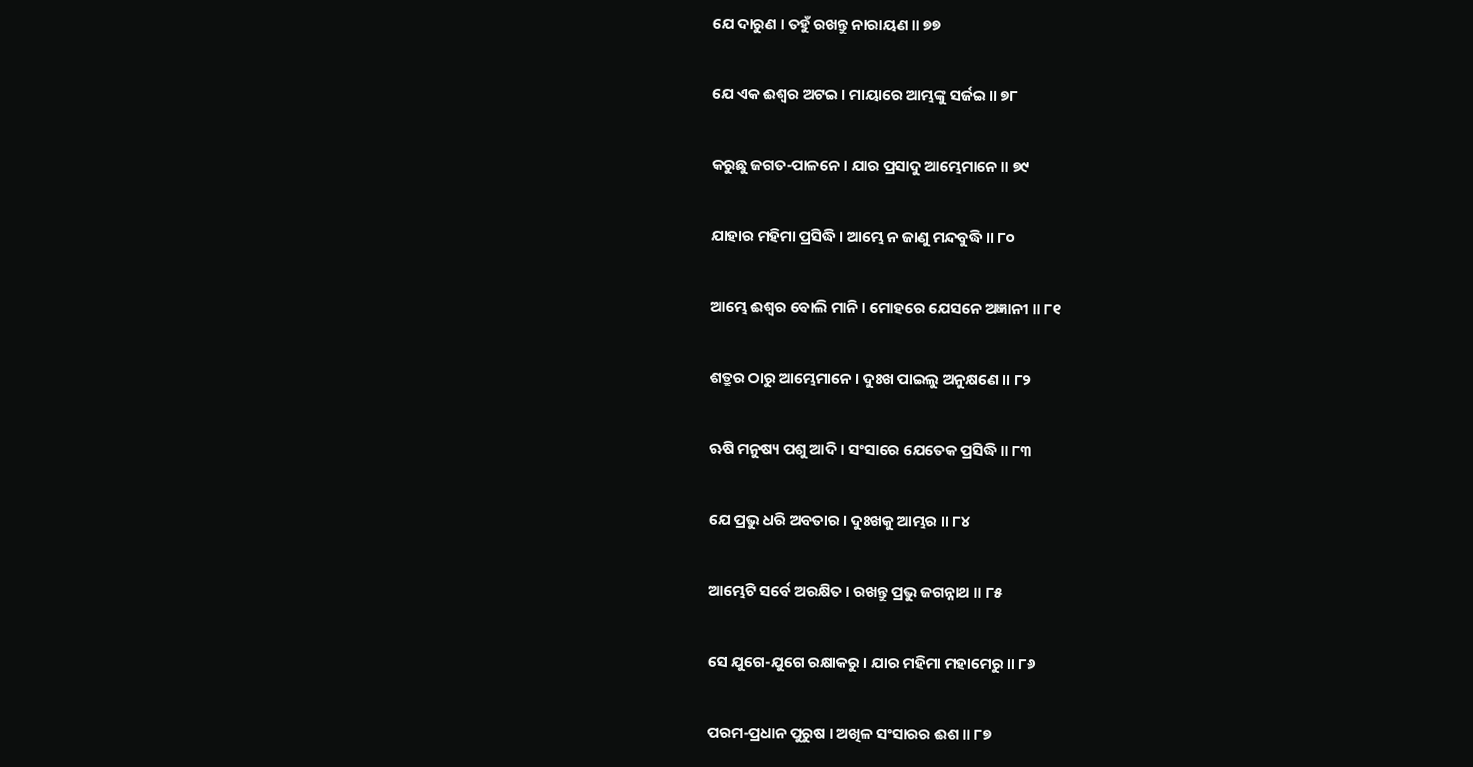ଯେ ଦାରୁଣ । ତହୁଁ ରଖନ୍ତୁ ନାରାୟଣ ॥ ୭୭

ଯେ ଏକ ଈଶ୍ୱର ଅଟଇ । ମାୟାରେ ଆମ୍ଭଙ୍କୁ ସର୍ଜଇ ॥ ୭୮

କରୁଛୁ ଜଗତ-ପାଳନେ । ଯାର ପ୍ରସାଦୁ ଆମ୍ଭେମାନେ ॥ ୭୯

ଯାହାର ମହିମା ପ୍ରସିଦ୍ଧି । ଆମ୍ଭେ ନ ଜାଣୁ ମନ୍ଦବୁଦ୍ଧି ॥ ୮୦

ଆମ୍ଭେ ଈଶ୍ୱର ବୋଲି ମାନି । ମୋହରେ ଯେସନେ ଅଜ୍ଞାନୀ ॥ ୮୧

ଶତ୍ରୁର ଠାରୁ ଆମ୍ଭେମାନେ । ଦୁଃଖ ପାଇଲୁ ଅନୁକ୍ଷଣେ ॥ ୮୨

ଋଷି ମନୁଷ୍ୟ ପଶୁ ଆଦି । ସଂସାରେ ଯେତେକ ପ୍ରସିଦ୍ଧି ॥ ୮୩

ଯେ ପ୍ରଭୁ ଧରି ଅବତାର । ଦୁଃଖକୁ ଆମ୍ଭର ॥ ୮୪

ଆମ୍ଭେଟି ସର୍ବେ ଅରକ୍ଷିତ । ରଖନ୍ତୁ ପ୍ରଭୁ ଜଗନ୍ନାଥ ॥ ୮୫

ସେ ଯୁଗେ-ଯୁଗେ ରକ୍ଷାକରୁ । ଯାର ମହିମା ମହାମେରୁ ॥ ୮୬

ପରମ-ପ୍ରଧାନ ପୁରୁଷ । ଅଖିଳ ସଂସାରର ଈଶ ॥ ୮୭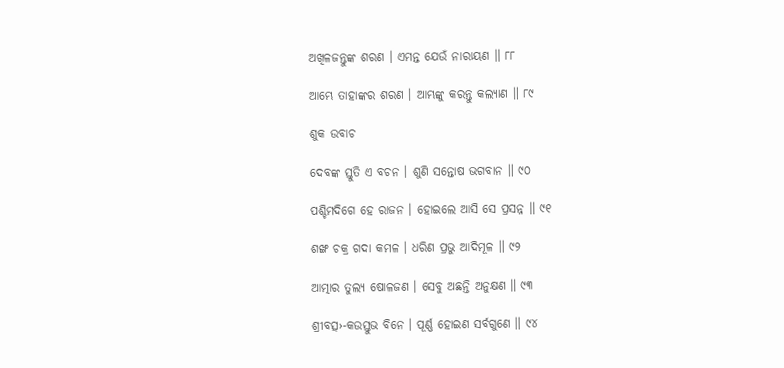ଅଖିଳଜନ୍ତୁଙ୍କ ଶରଣ । ଏମନ୍ତ ଯେଉଁ ନାରାୟଣ ॥ ୮୮

ଆମ୍ଭେ ତାହାଙ୍କର ଶରଣ । ଆମ୍ଭଙ୍କୁ କରନ୍ତୁ କଲ୍ୟାଣ ॥ ୮୯

ଶୁକ ଉବାଚ

ଦେବଙ୍କ ସ୍ତୁତି ଏ ବଚନ । ଶୁଣି ସନ୍ତୋଷ ଭଗବାନ ॥ ୯୦

ପଶ୍ଚିମଦିଗେ ହେ ରାଜନ । ହୋଇଲେ ଆସି ସେ ପ୍ରସନ୍ନ ॥ ୯୧

ଶଙ୍ଖ ଚକ୍ର ଗଦା କମଳ । ଧରିଣ ପ୍ରଭୁ ଆଦିମୂଳ ॥ ୯୨

ଆତ୍ମାର ତୁଲ୍ୟ ଷୋଳଜଣ । ସେବୁ ଅଛନ୍ତି ଅନୁକ୍ଷଣ ॥ ୯୩

ଶ୍ରୀବତ୍ସ›-କଉସ୍ତୁଭ ବିନେ । ପୂର୍ଣ୍ଣ ହୋଇଣ ସର୍ବଗୁଣେ ॥ ୯୪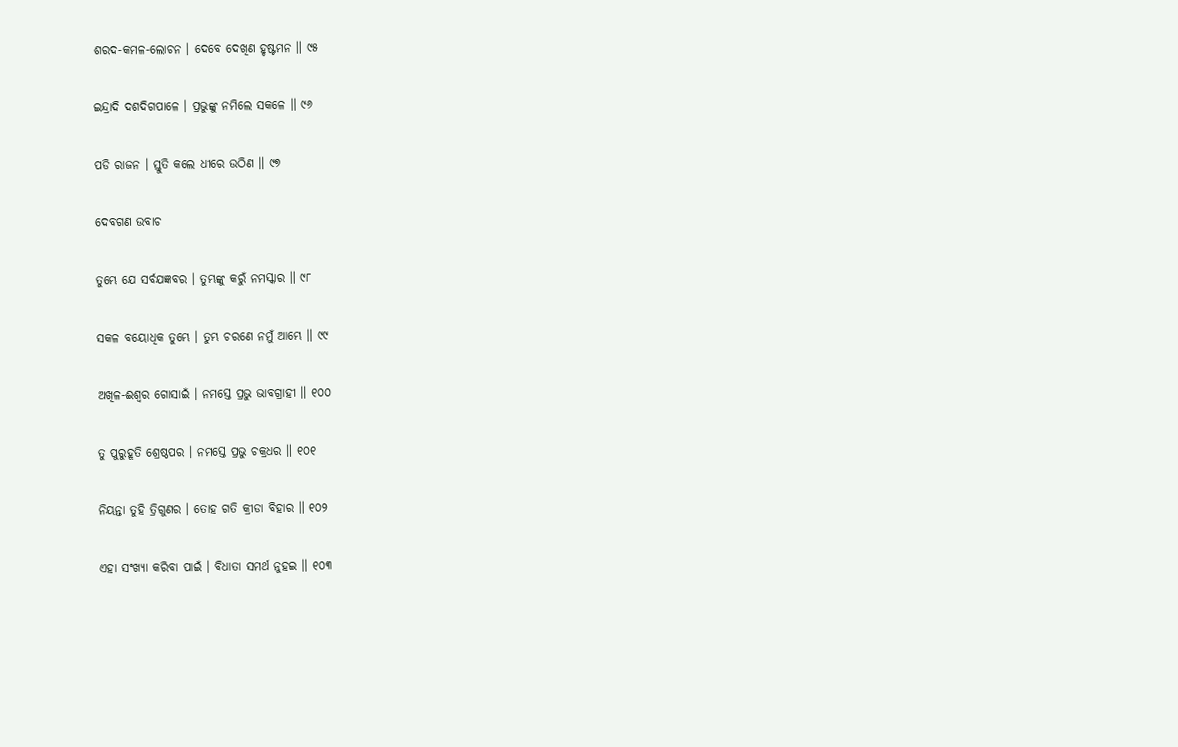ଶରଦ-କମଳ-ଲୋଚନ । ଦେବେ ଦେଖିଣ ହୃଷ୍ଟମନ ॥ ୯୫

ଇନ୍ଦ୍ରାଦି ଦଶଦିଗପାଳେ । ପ୍ରଭୁଙ୍କୁ ନମିଲେ ସକଳେ ॥ ୯୬

ପଡି ରାଜନ । ସ୍ତୁତି କଲେ ଧୀରେ ଉଠିଣ ॥ ୯୭

ଦେବଗଣ ଉବାଚ

ତୁମ୍ଭେ ଯେ ସର୍ବଯଜ୍ଞବର । ତୁମ୍ଭଙ୍କୁ କରୁଁ ନମସ୍କାର ॥ ୯୮

ସକଳ ବୟୋଧିକ ତୁମ୍ଭେ । ତୁମ୍ଭ ଚରଣେ ନମୁଁ ଆମ୍ଭେ ॥ ୯୯

ଅଖିଳ-ଈଶ୍ୱର ଗୋସାଇଁ । ନମସ୍ତେ ପ୍ରଭୁ ଭାବଗ୍ରାହୀ ॥ ୧୦୦

ତୁ ପୁରୁହୂତି ଶ୍ରେଷ୍ଠପର । ନମସ୍ତେ ପ୍ରଭୁ ଚକ୍ରଧର ॥ ୧୦୧

ନିୟନ୍ତା ତୁହି ତ୍ରିଗୁଣର । ତୋହ ଗତି କ୍ରୀଡା ବିହାର ॥ ୧୦୨

ଏହା ସଂଖ୍ୟା କରିବା ପାଇଁ । ବିଧାତା ସମର୍ଥ ନୁହଇ ॥ ୧୦୩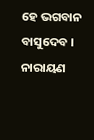ହେ ଭଗବାନ ବାସୁଦେବ । ନାରାୟଣ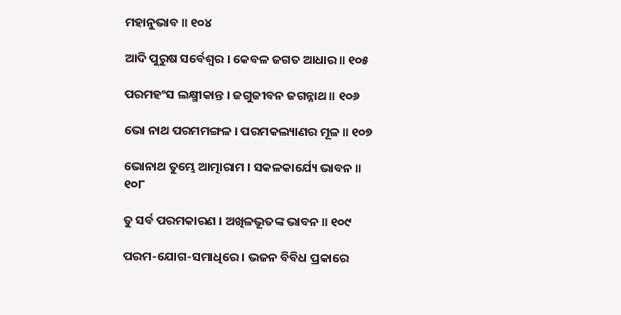ମହାନୁଭାବ ॥ ୧୦୪

ଆଦି ପୁରୁଷ ସର୍ବେଶ୍ୱର । କେବଳ ଜଗତ ଆଧାର ॥ ୧୦୫

ପରମହଂସ ଲକ୍ଷ୍ମୀକାନ୍ତ । ଜଗୁଜୀବନ ଜଗନ୍ନାଥ ॥ ୧୦୬

ଭୋ ନାଥ ପରମମଙ୍ଗଳ । ପରମକଲ୍ୟାଣର ମୂଳ ॥ ୧୦୭

ଭୋନାଥ ତୁମ୍ଭେ ଆତ୍ମାରାମ । ସକଳକାର୍ଯ୍ୟେ ଭାବନ ॥ ୧୦୮

ତୁ ସର୍ବ ପରମକାରଣ । ଅଖିଳଭୂତଙ୍କ ଭାବନ ॥ ୧୦୯

ପରମ-ଯୋଗ-ସମାଧିରେ । ଭଜନ ବିବିଧ ପ୍ରକାରେ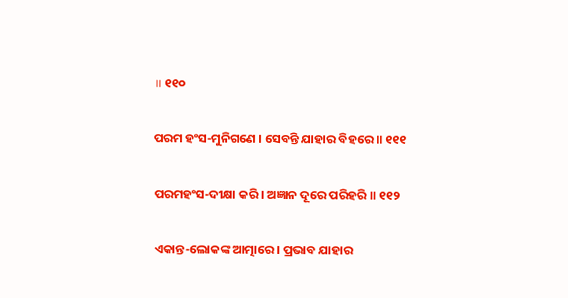॥ ୧୧୦

ପରମ ହଂସ-ମୁନିଗଣେ । ସେବନ୍ତି ଯାହାର ବିହରେ ॥ ୧୧୧

ପରମହଂସ-ଦୀକ୍ଷା କରି । ଅଜ୍ଞାନ ଦୂରେ ପରିହରି ॥ ୧୧୨

ଏକାନ୍ତ-ଲୋକଙ୍କ ଆତ୍ମାରେ । ପ୍ରଭାବ ଯାହାର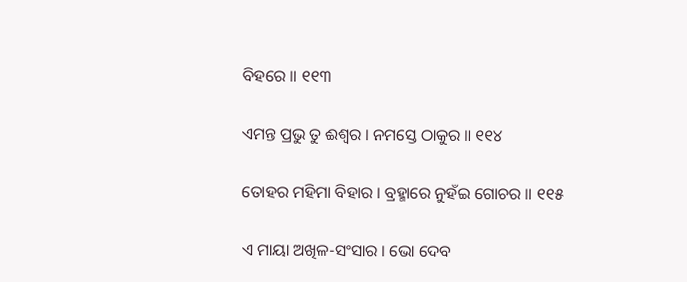ବିହରେ ॥ ୧୧୩

ଏମନ୍ତ ପ୍ରଭୁ ତୁ ଈଶ୍ୱର । ନମସ୍ତେ ଠାକୁର ॥ ୧୧୪

ତୋହର ମହିମା ବିହାର । ବ୍ରହ୍ମାରେ ନୁହଁଇ ଗୋଚର ॥ ୧୧୫

ଏ ମାୟା ଅଖିଳ-ସଂସାର । ଭୋ ଦେବ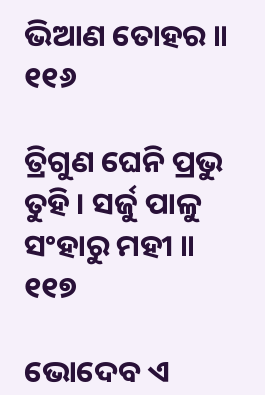ଭିଆଣ ତୋହର ॥ ୧୧୬

ତ୍ରିଗୁଣ ଘେନି ପ୍ରଭୁ ତୁହି । ସର୍ଜୁ ପାଳୁ ସଂହାରୁ ମହୀ ॥ ୧୧୭

ଭୋଦେବ ଏ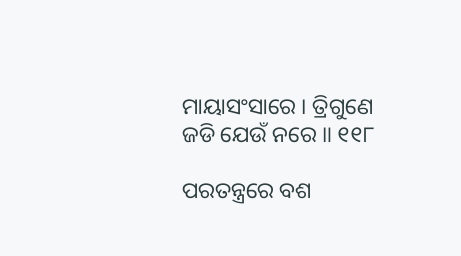ମାୟାସଂସାରେ । ତ୍ରିଗୁଣେ ଜଡି ଯେଉଁ ନରେ ॥ ୧୧୮

ପରତନ୍ତ୍ରରେ ବଶ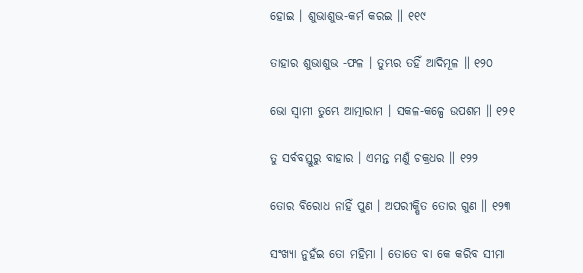ହୋଇ । ଶୁଭାଶୁଭ-କର୍ମ କରଇ ॥ ୧୧୯

ତାହାର ଶୁଭାଶୁଭ -ଫଳ । ତୁମ୍ଭର ତହିଁ ଆଦିମୂଳ ॥ ୧୨୦

ଭୋ ସ୍ୱାମୀ ତୁମ୍ଭେ ଆତ୍ମାରାମ । ସକଳ-କଳ୍ପେ ଉପଶମ ॥ ୧୨୧

ତୁ ସର୍ବବସ୍ତୁରୁ ବାହାର । ଏମନ୍ତ ମଣୁଁ ଚକ୍ରଧର ॥ ୧୨୨

ତୋର ବିରୋଧ ନାହିଁ ପୁଣ । ଅପରୀକ୍ଷିତ ତୋର ଗୁଣ ॥ ୧୨୩

ସଂଖ୍ୟା ନୁହଁଇ ତୋ ମହିମା । ତୋତେ ବା କେ କରିବ ସୀମା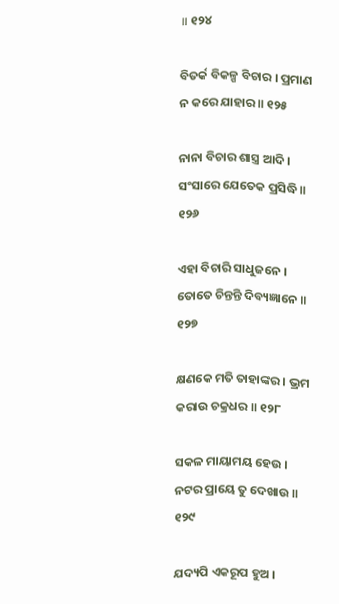॥ ୧୨୪

ବିତର୍କ ବିକଳ୍ପ ବିଚାର । ପ୍ରମାଣ ନ କରେ ଯାହାର ॥ ୧୨୫

ନାନା ବିଚାର ଶାସ୍ତ୍ର ଆଦି । ସଂସାରେ ଯେତେକ ପ୍ରସିଦ୍ଧି ॥ ୧୨୬

ଏହା ବିଚାରି ସାଧୁଜନେ । ତୋତେ ଚିନ୍ତନ୍ତି ଦିବ୍ୟଜ୍ଞାନେ ॥ ୧୨୭

କ୍ଷଣକେ ମତି ତାହାଙ୍କର । ଭ୍ରମ କରାଉ ଚକ୍ରଧର ॥ ୧୨୮

ସକଳ ମାୟାମୟ ହେଉ । ନଟର ପ୍ରାୟେ ତୁ ଦେଖାଉ ॥ ୧୨୯

ଯଦ୍ୟପି ଏକରୂପ ହୁଅ ।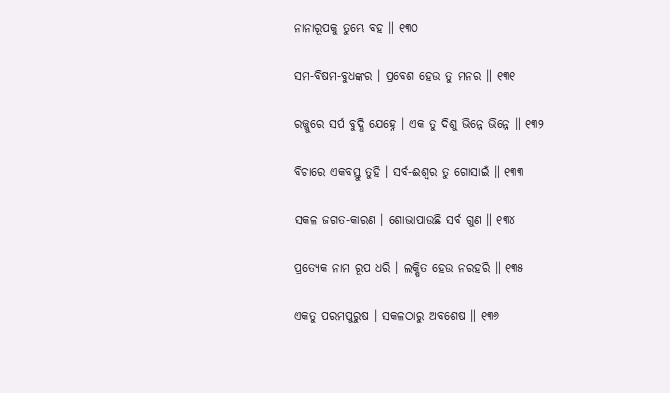ନାନାରୂପକୁ ତୁମ୍ଭେ ବହ ॥ ୧୩୦

ସମ-ବିଷମ-ବୁଧଙ୍କର । ପ୍ରବେଶ ହେଉ ତୁ ମନର ॥ ୧୩୧

ରଜ୍ଜୁରେ ସର୍ପ ବୁଦ୍ଧି ଯେହ୍ନେ । ଏକ ତୁ ଦିଶୁ ଭିନ୍ନେ ଭିନ୍ନେ ॥ ୧୩୨

ବିଚାରେ ଏକବସ୍ତୁ ତୁହି । ସର୍ବ-ଈଶ୍ୱର ତୁ ଗୋସାଇଁ ॥ ୧୩୩

ସକଳ ଜଗତ-କାରଣ । ଶୋଭାପାଉଛି ସର୍ବ ଗୁଣ ॥ ୧୩୪

ପ୍ରତ୍ୟେକ ନାମ ରୂପ ଧରି । ଲକ୍ଷିତ ହେଉ ନରହରି ॥ ୧୩୫

ଏକତୁ ପରମପୁରୁଷ । ସକଳଠାରୁ ଅବଶେଷ ॥ ୧୩୬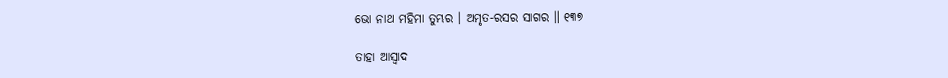ଭୋ ନାଥ ମହିମା ତୁମ୍ଭର । ଅମୃତ-ରସର ସାଗର ॥ ୧୩୭

ତାହା ଆସ୍ୱାଦ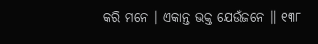କରି ମନେ । ଏକାନ୍ତ ଭକ୍ତ ଯେଉଁଜନେ ॥ ୧୩୮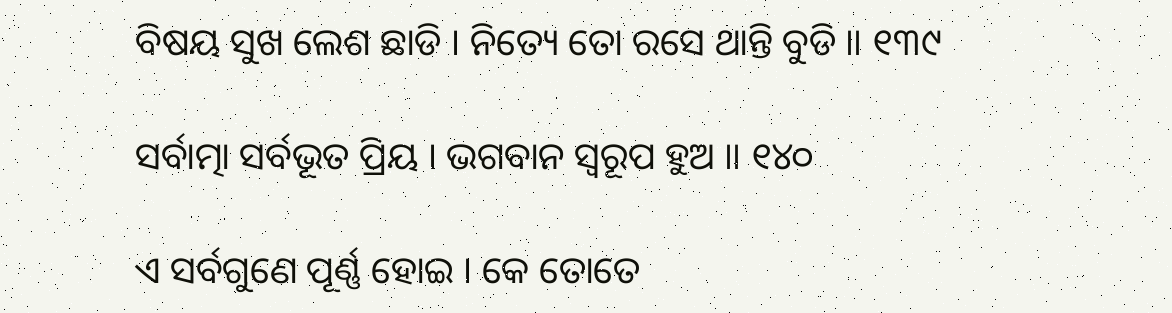ବିଷୟ ସୁଖ ଲେଶ ଛାଡି । ନିତ୍ୟେ ତୋ ରସେ ଥାନ୍ତି ବୁଡି ॥ ୧୩୯

ସର୍ବାତ୍ମା ସର୍ବଭୂତ ପ୍ରିୟ । ଭଗବାନ ସ୍ୱରୂପ ହୁଅ ॥ ୧୪୦

ଏ ସର୍ବଗୁଣେ ପୂର୍ଣ୍ଣ ହୋଇ । କେ ତୋତେ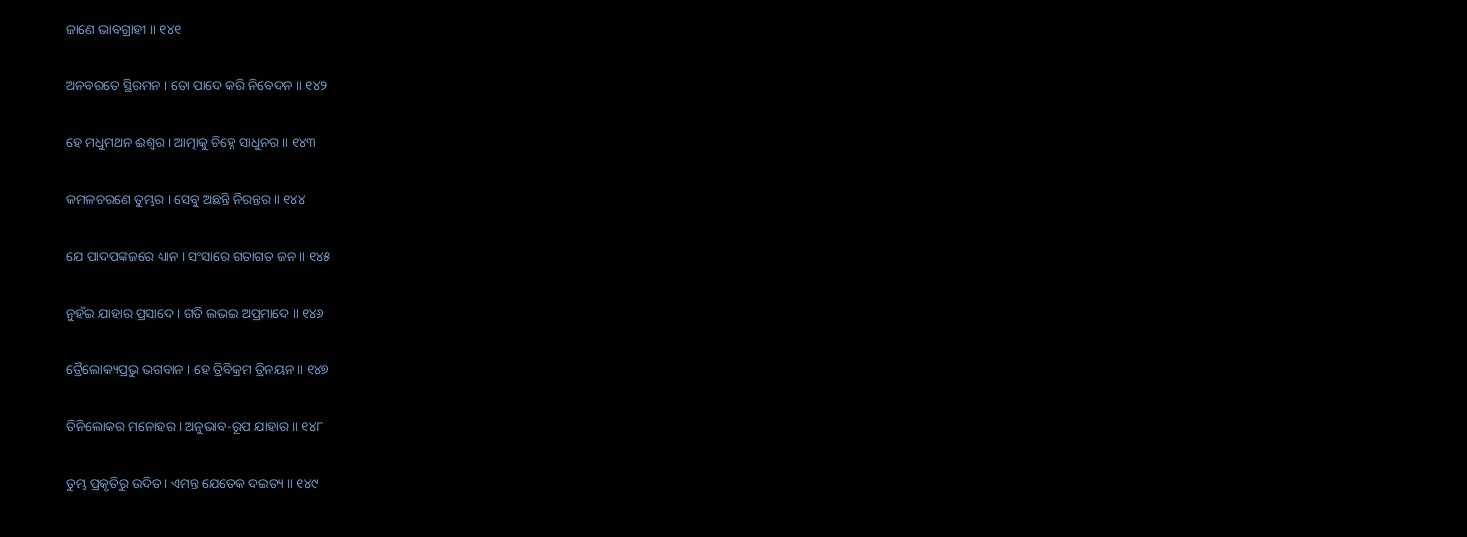ଜାଣେ ଭାବଗ୍ରାହୀ ॥ ୧୪୧

ଅନବରତେ ସ୍ଥିରମନ । ତୋ ପାଦେ କରି ନିବେଦନ ॥ ୧୪୨

ହେ ମଧୁମଥନ ଈଶ୍ୱର । ଆତ୍ମାକୁ ଚିହ୍ନେ ସାଧୁନର ॥ ୧୪୩

କମଳଚରଣେ ତୁମ୍ଭର । ସେବୁ ଅଛନ୍ତି ନିରନ୍ତର ॥ ୧୪୪

ଯେ ପାଦପଙ୍କଜରେ ଧ୍ୟାନ । ସଂସାରେ ଗତାଗତ ଜନ ॥ ୧୪୫

ନୁହଁଇ ଯାହାର ପ୍ରସାଦେ । ଗତି ଲଭଇ ଅପ୍ରମାଦେ ॥ ୧୪୬

ତ୍ରୈଲୋକ୍ୟପ୍ରଭୁ ଭଗବାନ । ହେ ତ୍ରିବିକ୍ରମ ତ୍ରିନୟନ ॥ ୧୪୭

ତିନିଲୋକର ମନୋହର । ଅନୁଭାବ-ରୂପ ଯାହାର ॥ ୧୪୮

ତୁମ୍ଭ ପ୍ରକୃତିରୁ ଉଦିତ । ଏମନ୍ତ ଯେତେକ ଦଇତ୍ୟ ॥ ୧୪୯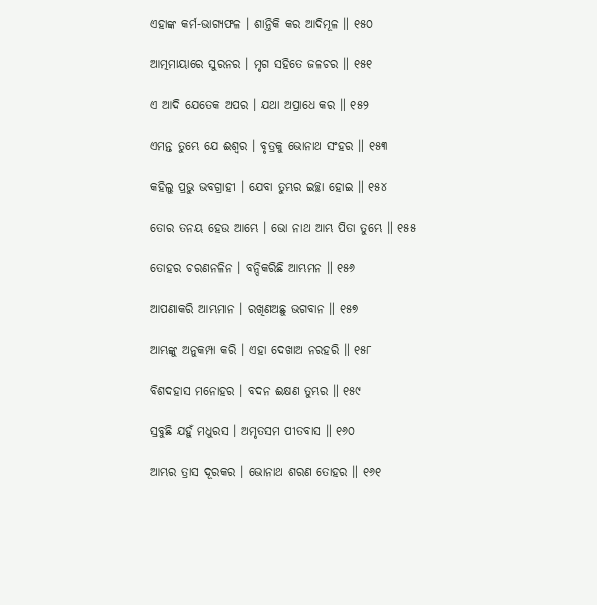ଏହାଙ୍କ କର୍ମ-ଭାଗ୍ୟଫଳ । ଶାନ୍ତିକି କର ଆଦିମୂଳ ॥ ୧୫୦

ଆତ୍ମମାୟାରେ ସୁରନର । ମୃଗ ସହିତେ ଜଳଚର ॥ ୧୫୧

ଏ ଆଦି ଯେତେକ ଅପର । ଯଥା ଅପ୍ରାଧେ କର ॥ ୧୫୨

ଏମନ୍ତ ତୁମ୍ଭେ ଯେ ଈଶ୍ୱର । ବୃତ୍ରକୁ ଭୋନାଥ ସଂହର ॥ ୧୫୩

କହିଲୁ ପ୍ରଭୁ ଭବଗ୍ରାହୀ । ଯେବା ତୁମ୍ଭର ଇଚ୍ଛା ହୋଇ ॥ ୧୫୪

ତୋର ତନୟ ହେଉ ଆମ୍ଭେ । ଭୋ ନାଥ ଆମ୍ଭ ପିତା ତୁମ୍ଭେ ॥ ୧୫୫

ତୋହର ଚରଣନଳିନ । ବନ୍ଦିକରିଛି ଆମ୍ଭମନ ॥ ୧୫୬

ଆପଣାକରି ଆମ୍ଭମାନ । ରଖିଣଅଛୁ ଭଗବାନ ॥ ୧୫୭

ଆମ୍ଭଙ୍କୁ ଅନୁକମ୍ପା କରି । ଏହା ଦେଖାଅ ନରହରି ॥ ୧୫୮

ବିଶଦହାସ ମନୋହର । ବଦନ ଈକ୍ଷଣ ତୁମ୍ଭର ॥ ୧୫୯

ସ୍ରବୁଛି ଯହୁଁ ମଧୁରସ । ଅମୃତସମ ପୀତବାସ ॥ ୧୬୦

ଆମ୍ଭର ତ୍ରାସ ଦୂରକର । ଭୋନାଥ ଶରଣ ତୋହର ॥ ୧୬୧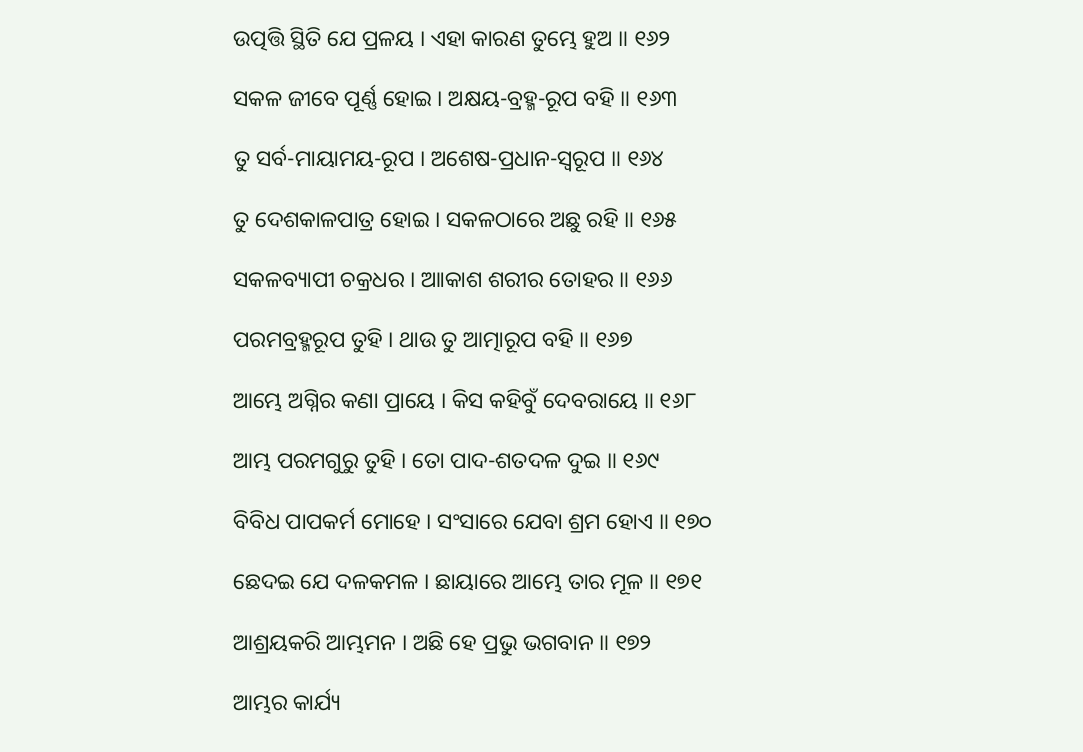ଉତ୍ପତ୍ତି ସ୍ଥିତି ଯେ ପ୍ରଳୟ । ଏହା କାରଣ ତୁମ୍ଭେ ହୁଅ ॥ ୧୬୨

ସକଳ ଜୀବେ ପୂର୍ଣ୍ଣ ହୋଇ । ଅକ୍ଷୟ-ବ୍ରହ୍ମ-ରୂପ ବହି ॥ ୧୬୩

ତୁ ସର୍ବ-ମାୟାମୟ-ରୂପ । ଅଶେଷ-ପ୍ରଧାନ-ସ୍ୱରୂପ ॥ ୧୬୪

ତୁ ଦେଶକାଳପାତ୍ର ହୋଇ । ସକଳଠାରେ ଅଛୁ ରହି ॥ ୧୬୫

ସକଳବ୍ୟାପୀ ଚକ୍ରଧର । ଆାକାଶ ଶରୀର ତୋହର ॥ ୧୬୬

ପରମବ୍ରହ୍ମରୂପ ତୁହି । ଥାଉ ତୁ ଆତ୍ମାରୂପ ବହି ॥ ୧୬୭

ଆମ୍ଭେ ଅଗ୍ନିର କଣା ପ୍ରାୟେ । କିସ କହିବୁଁ ଦେବରାୟେ ॥ ୧୬୮

ଆମ୍ଭ ପରମଗୁରୁ ତୁହି । ତୋ ପାଦ-ଶତଦଳ ଦୁଇ ॥ ୧୬୯

ବିବିଧ ପାପକର୍ମ ମୋହେ । ସଂସାରେ ଯେବା ଶ୍ରମ ହୋଏ ॥ ୧୭୦

ଛେଦଇ ଯେ ଦଳକମଳ । ଛାୟାରେ ଆମ୍ଭେ ତାର ମୂଳ ॥ ୧୭୧

ଆଶ୍ରୟକରି ଆମ୍ଭମନ । ଅଛି ହେ ପ୍ରଭୁ ଭଗବାନ ॥ ୧୭୨

ଆମ୍ଭର କାର୍ଯ୍ୟ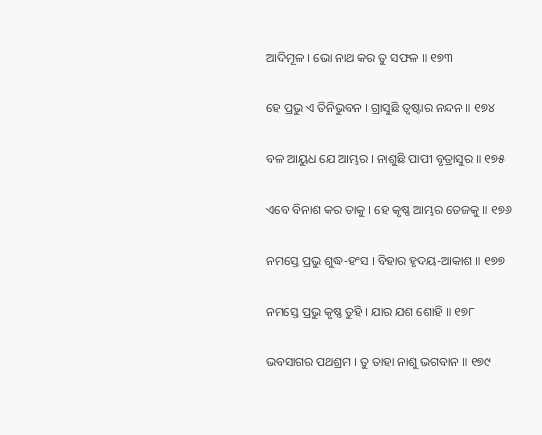ଆଦିମୂଳ । ଭୋ ନାଥ କର ତୁ ସଫଳ ॥ ୧୭୩

ହେ ପ୍ରଭୁ ଏ ତିନିଭୁବନ । ଗ୍ରାସୁଛି ତ୍ୱଷ୍ଟାର ନନ୍ଦନ ॥ ୧୭୪

ବଳ ଆୟୁଧ ଯେ ଆମ୍ଭର । ନାଶୁଛି ପାପୀ ବୃତ୍ରାସୁର ॥ ୧୭୫

ଏବେ ବିନାଶ କର ତାକୁ । ହେ କୃଷ୍ଣ ଆମ୍ଭର ତେଜକୁ ॥ ୧୭୬

ନମସ୍ତେ ପ୍ରଭୁ ଶୁଦ୍ଧ-ହଂସ । ବିହାର ହୃଦୟ-ଆକାଶ ॥ ୧୭୭

ନମସ୍ତେ ପ୍ରଭୁ କୃଷ୍ଣ ତୁହି । ଯାର ଯଶ ଶୋହି ॥ ୧୭୮

ଭବସାଗର ପଥଶ୍ରମ । ତୁ ତାହା ନାଶୁ ଭଗବାନ ॥ ୧୭୯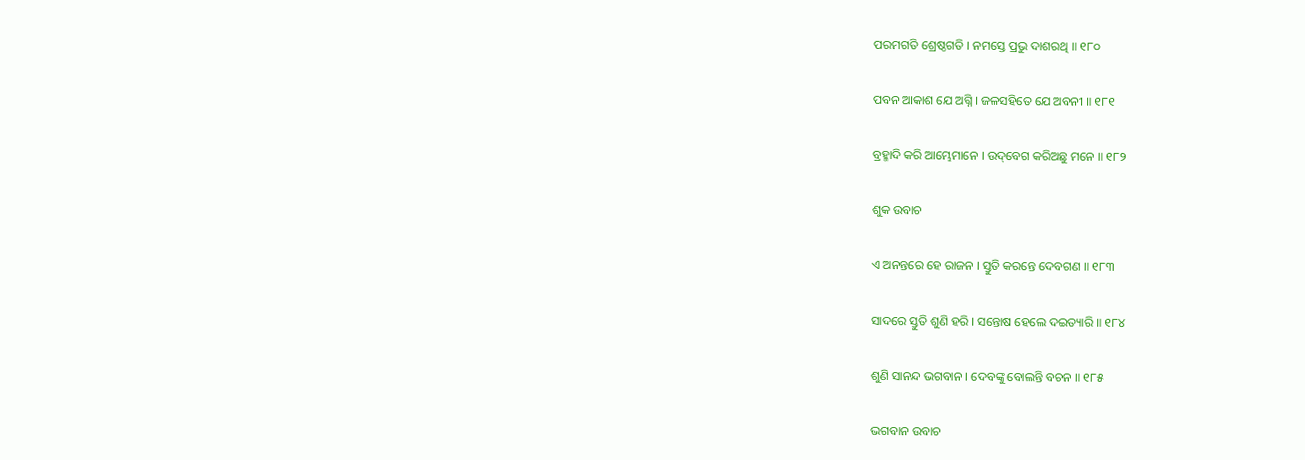ପରମଗତି ଶ୍ରେଷ୍ଠଗତି । ନମସ୍ତେ ପ୍ରଭୁ ଦାଶରଥି ॥ ୧୮୦

ପବନ ଆକାଶ ଯେ ଅଗ୍ନି । ଜଳସହିତେ ଯେ ଅବନୀ ॥ ୧୮୧

ବ୍ରହ୍ମାଦି କରି ଆମ୍ଭେମାନେ । ଉଦ୍‌ବେଗ କରିଅଛୁ ମନେ ॥ ୧୮୨

ଶୁକ ଉବାଚ

ଏ ଅନନ୍ତରେ ହେ ରାଜନ । ସ୍ତୁତି କରନ୍ତେ ଦେବଗଣ ॥ ୧୮୩

ସାଦରେ ସ୍ତୁତି ଶୁଣି ହରି । ସନ୍ତୋଷ ହେଲେ ଦଇତ୍ୟାରି ॥ ୧୮୪

ଶୁଣି ସାନନ୍ଦ ଭଗବାନ । ଦେବଙ୍କୁ ବୋଲନ୍ତି ବଚନ ॥ ୧୮୫

ଭଗବାନ ଉବାଚ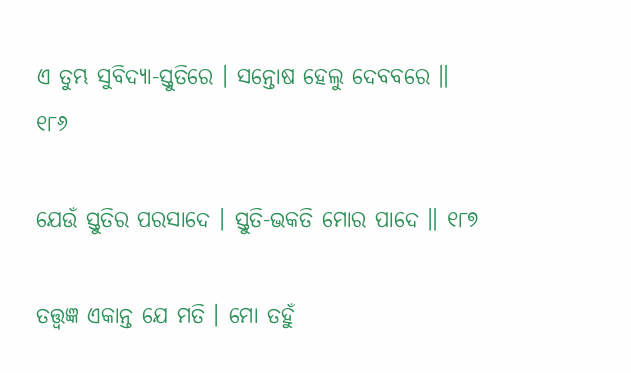ଏ ତୁମ୍ଭ ସୁବିଦ୍ୟା-ସ୍ତୁତିରେ । ସନ୍ତୋଷ ହେଲୁ ଦେବବରେ ॥ ୧୮୬

ଯେଉଁ ସ୍ତୁତିର ପରସାଦେ । ସ୍ତୁତି-ଭକତି ମୋର ପାଦେ ॥ ୧୮୭

ତତ୍ତ୍ୱଜ୍ଞ ଏକାନ୍ତ ଯେ ମତି । ମୋ ତହୁଁ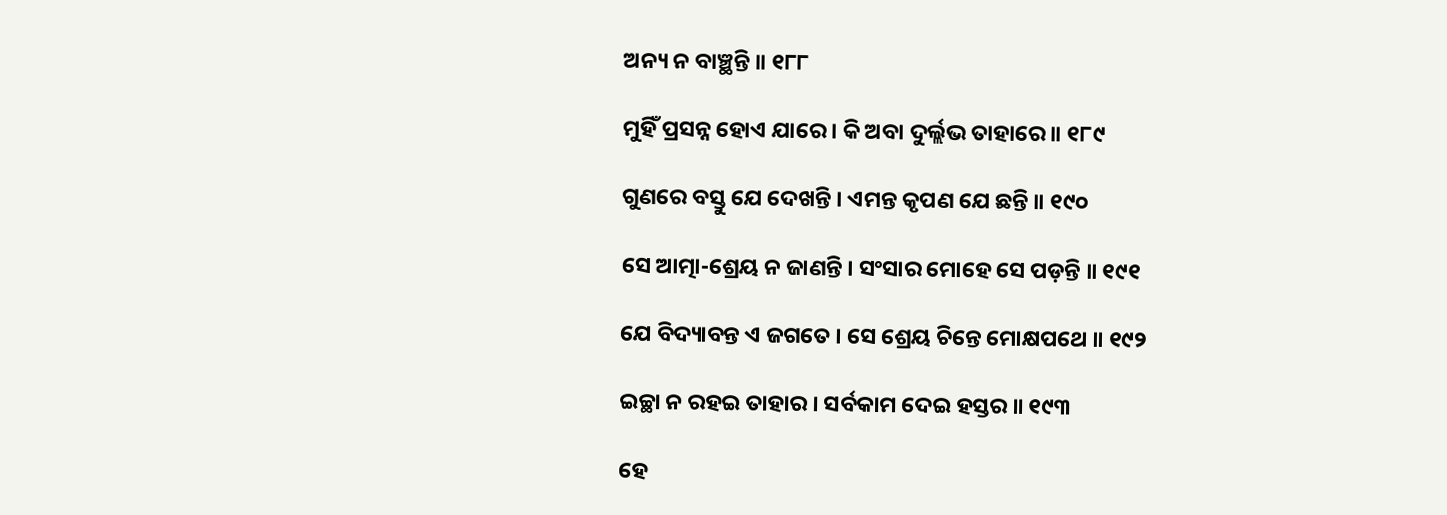ଅନ୍ୟ ନ ବାଞ୍ଛନ୍ତି ॥ ୧୮୮

ମୁହିଁ ପ୍ରସନ୍ନ ହୋଏ ଯାରେ । କି ଅବା ଦୁର୍ଲ୍ଲଭ ତାହାରେ ॥ ୧୮୯

ଗୁଣରେ ବସ୍ତୁ ଯେ ଦେଖନ୍ତି । ଏମନ୍ତ କୃପଣ ଯେ ଛନ୍ତି ॥ ୧୯୦

ସେ ଆତ୍ମା-ଶ୍ରେୟ ନ ଜାଣନ୍ତି । ସଂସାର ମୋହେ ସେ ପଡ଼ନ୍ତି ॥ ୧୯୧

ଯେ ବିଦ୍ୟାବନ୍ତ ଏ ଜଗତେ । ସେ ଶ୍ରେୟ ଚିନ୍ତେ ମୋକ୍ଷପଥେ ॥ ୧୯୨

ଇଚ୍ଛା ନ ରହଇ ତାହାର । ସର୍ବକାମ ଦେଇ ହସ୍ତର ॥ ୧୯୩

ହେ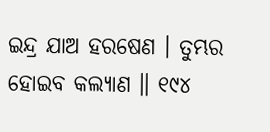ଇନ୍ଦ୍ର ଯାଅ ହରଷେଣ । ତୁମ୍ଭର ହୋଇବ କଲ୍ୟାଣ ॥ ୧୯୪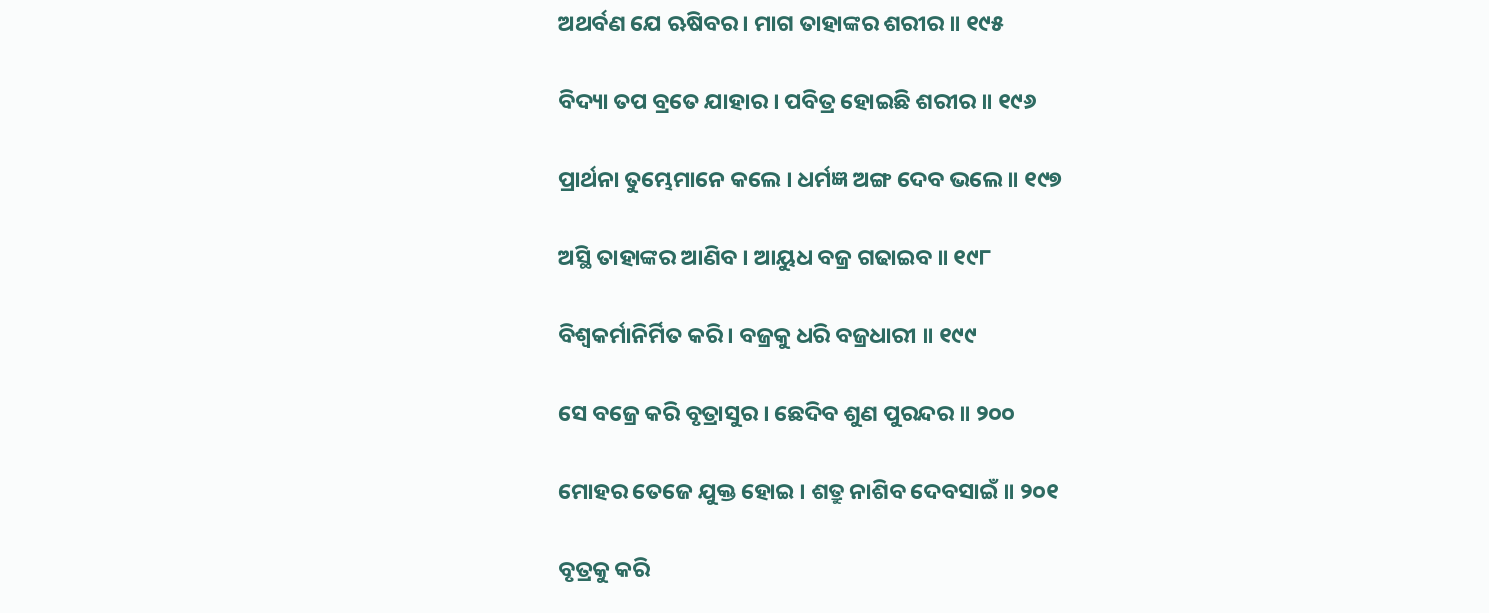ଅଥର୍ବଣ ଯେ ଋଷିବର । ମାଗ ତାହାଙ୍କର ଶରୀର ॥ ୧୯୫

ବିଦ୍ୟା ତପ ବ୍ରତେ ଯାହାର । ପବିତ୍ର ହୋଇଛି ଶରୀର ॥ ୧୯୬

ପ୍ରାର୍ଥନା ତୁମ୍ଭେମାନେ କଲେ । ଧର୍ମଜ୍ଞ ଅଙ୍ଗ ଦେବ ଭଲେ ॥ ୧୯୭

ଅସ୍ଥି ତାହାଙ୍କର ଆଣିବ । ଆୟୁଧ ବଜ୍ର ଗଢାଇବ ॥ ୧୯୮

ବିଶ୍ୱକର୍ମାନିର୍ମିତ କରି । ବଜ୍ରକୁ ଧରି ବଜ୍ରଧାରୀ ॥ ୧୯୯

ସେ ବଜ୍ରେ କରି ବୃତ୍ରାସୁର । ଛେଦିବ ଶୁଣ ପୁରନ୍ଦର ॥ ୨୦୦

ମୋହର ତେଜେ ଯୁକ୍ତ ହୋଇ । ଶତ୍ରୁ ନାଶିବ ଦେବସାଇଁ ॥ ୨୦୧

ବୃତ୍ରକୁ କରି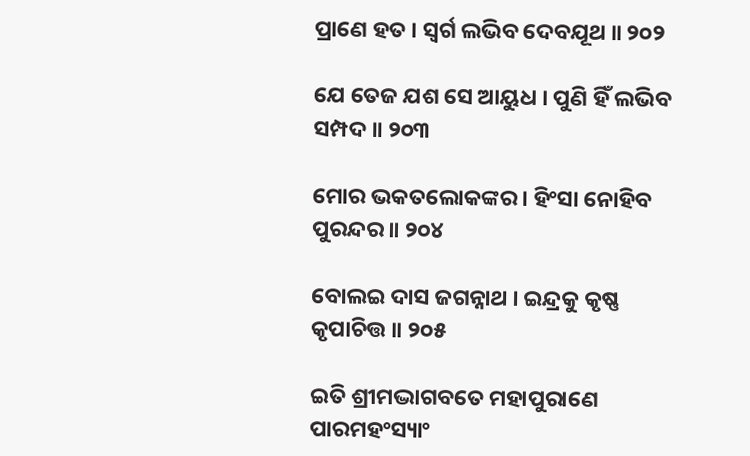ପ୍ରାଣେ ହତ । ସ୍ୱର୍ଗ ଲଭିବ ଦେବଯୂଥ ॥ ୨୦୨

ଯେ ତେଜ ଯଶ ସେ ଆୟୁଧ । ପୁଣି ହିଁ ଲଭିବ ସମ୍ପଦ ॥ ୨୦୩

ମୋର ଭକତଲୋକଙ୍କର । ହିଂସା ନୋହିବ ପୁରନ୍ଦର ॥ ୨୦୪

ବୋଲଇ ଦାସ ଜଗନ୍ନାଥ । ଇନ୍ଦ୍ରକୁ କୃଷ୍ଣ କୃପାଚିତ୍ତ ॥ ୨୦୫

ଇତି ଶ୍ରୀମଦ୍ଭାଗବତେ ମହାପୁରାଣେ ପାରମହଂସ୍ୟାଂ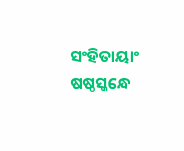ସଂହିତାୟାଂ ଷଷ୍ଠସ୍କନ୍ଧେ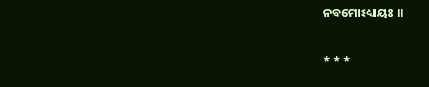ନବମୋଽଧ୍ୟାୟଃ ॥

* * *